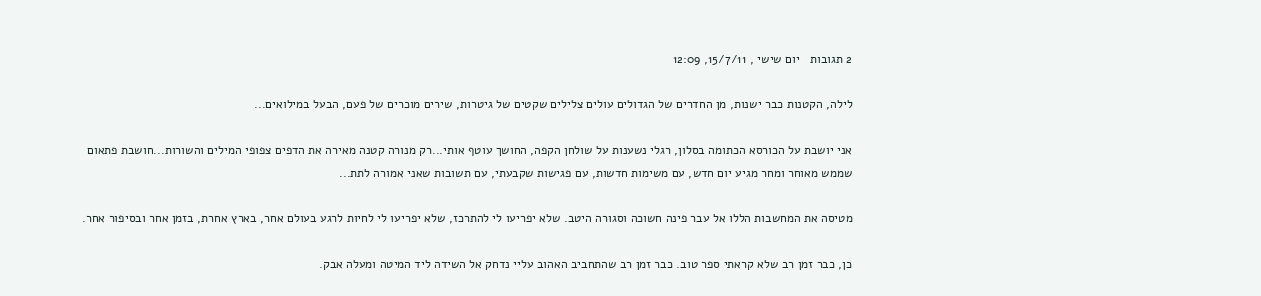2 תגובות   יום שישי , 15/7/11, 12:09

לילה, הקטנות כבר ישנות, מן החדרים של הגדולים עולים צלילים שקטים של גיטרות, שירים מוכרים של פעם, הבעל במילואים...

אני יושבת על הכורסא הכתומה בסלון, רגלי נשענות על שולחן הקפה, החושך עוטף אותי...רק מנורה קטנה מאירה את הדפים צפופי המילים והשורות...חושבת פתאום שממש מאוחר ומחר מגיע יום חדש, עם משימות חדשות, עם פגישות שקבעתי, עם תשובות שאני אמורה לתת...

מטיסה את המחשבות הללו אל עבר פינה חשוכה וסגורה היטב. שלא יפריעו לי להתרכז, שלא יפריעו לי לחיות לרגע בעולם אחר, בארץ אחרת, בזמן אחר ובסיפור אחר.

כן, כבר זמן רב שלא קראתי ספר טוב. כבר זמן רב שהתחביב האהוב עליי נדחק אל השידה ליד המיטה ומעלה אבק.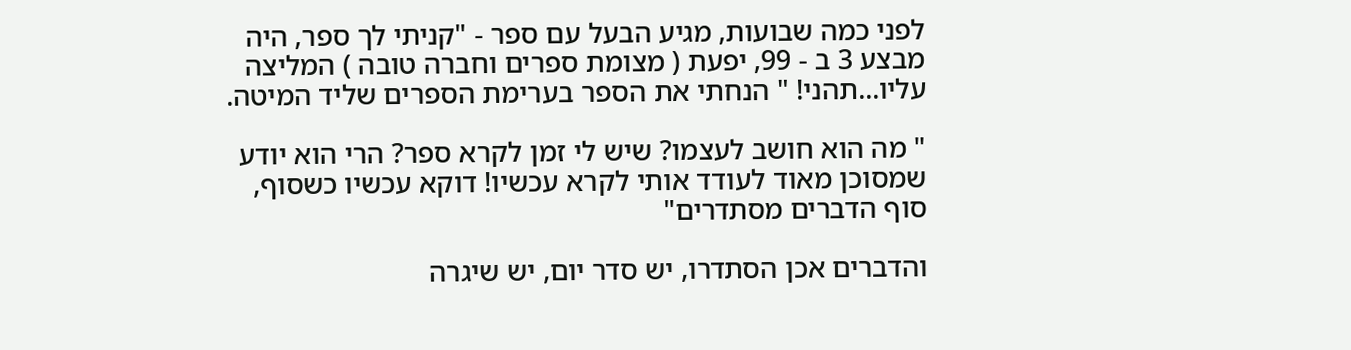לפני כמה שבועות, מגיע הבעל עם ספר - "קניתי לך ספר, היה מבצע 3 ב - 99, יפעת ( מצומת ספרים וחברה טובה ) המליצה עליו...תהני! " הנחתי את הספר בערימת הספרים שליד המיטה.

" מה הוא חושב לעצמו? שיש לי זמן לקרא ספר? הרי הוא יודע שמסוכן מאוד לעודד אותי לקרא עכשיו! דוקא עכשיו כשסוף, סוף הדברים מסתדרים"

והדברים אכן הסתדרו, יש סדר יום, יש שיגרה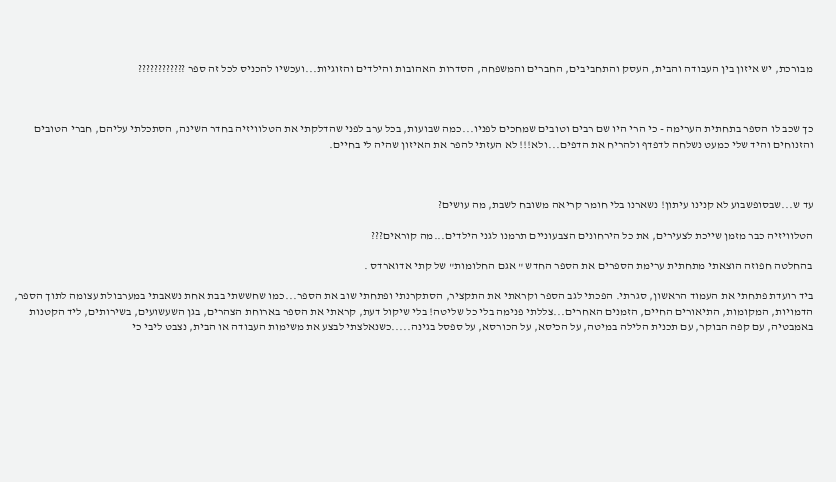מבורכת, יש איזון בין העבודה והבית, העסק והתחביבים, החברים והמשפחה, הסדרות האהובות והילדים והזוגיות...ועכשיו להכניס לכל זה ספר ????????????



כך שכב לו הספר בתחתית הערימה - כי הרי היו שם רבים וטובים שמחכים לפניו...כמה שבועות, בכל ערב לפני שהדלקתי את הטלוויזיה בחדר השינה, הסתכלתי עליהם, חברי הטובים והזנוחים והיד שלי כמעט נשלחה לדפדף ולהריח את הדפים...ולא!!! לא העזתי להפר את האיזון שהיה לי בחיים.



עד ש...שבסופשבוע לא קנינו עיתון! נשארנו בלי חומר קריאה משובח לשבת, מה עושים?

הטלוויזיה כבר מזמן שייכת לצעירים, את כל הירחונים הצבעוניים תרמנו לגני הילדים...מה קוראים???

בהחלטה חפוזה הוצאתי מתחתית ערימת הספרים את הספר החדש " אגם החלומות" של קתי אדוארדס .

ביד רועדת פתחתי את העמוד הראשון, סגרתי. הפכתי לגב הספר וקראתי את התקציר, הסתקרנתי ופתחתי שוב את הספר...כמו שחששתי בבת אחת נשאבתי במערבולת עצומה לתוך הספר, הדמויות, המקומות, התיאורים החיים, הזמנים האחרים...צללתי פנימה בלי כל שליטה! בלי שיקול דעת, קראתי את הספר בארוחת הצהרים, בגן השעשועים, בשירותים, ליד הקטנות באמבטיה, עם קפה הבוקר, עם תכנית הלילה במיטה, על הכיסא, על הכורסא, על ספסל בגינה.....כשנאלצתי לבצע את משימות העבודה או הבית, נצבט ליבי כי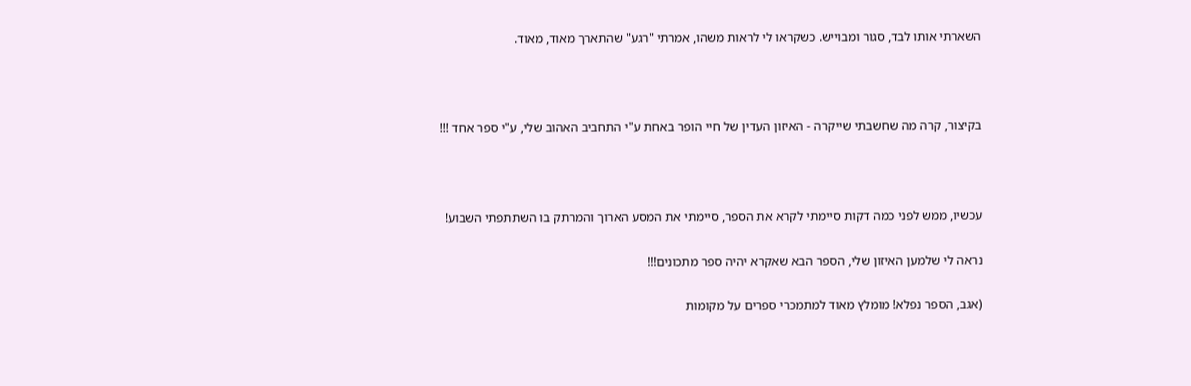השארתי אותו לבד, סגור ומבוייש. כשקראו לי לראות משהו, אמרתי "רגע" שהתארך מאוד, מאוד.



בקיצור, קרה מה שחשבתי שייקרה - האיזון העדין של חיי הופר באחת ע"י התחביב האהוב שלי, ע"י ספר אחד !!!



עכשיו, ממש לפני כמה דקות סיימתי לקרא את הספר, סיימתי את המסע הארוך והמרתק בו השתתפתי השבוע!

נראה לי שלמען האיזון שלי, הספר הבא שאקרא יהיה ספר מתכונים!!!

(אגב, הספר נפלא! מומלץ מאוד למתמכרי ספרים על מקומות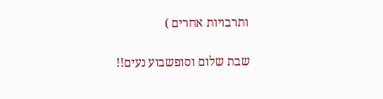ותרבויות אחרים )

שבת שלום וסופשבוע נעים!!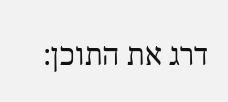דרג את התוכן: